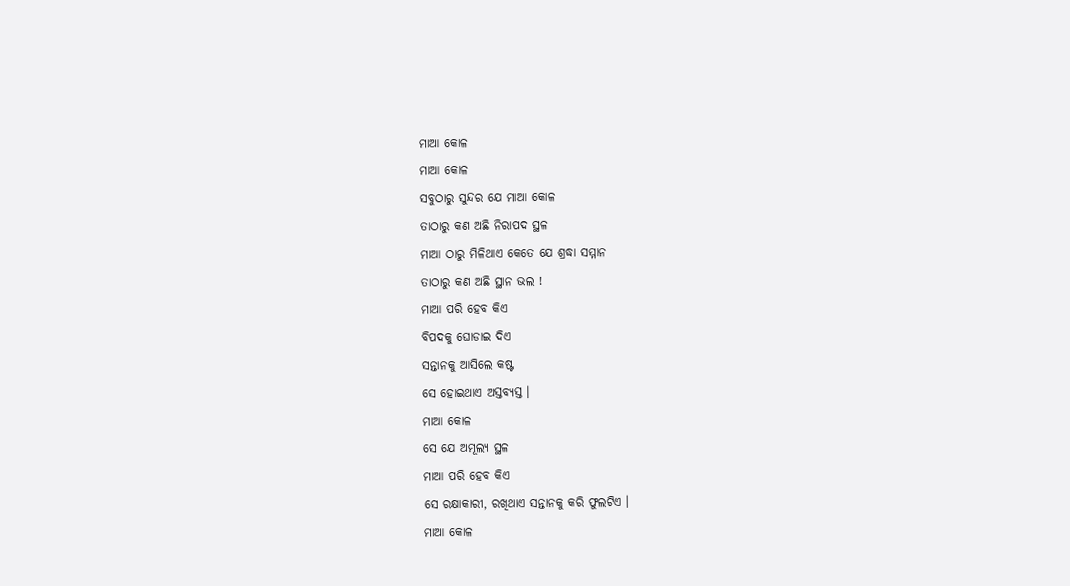ମାଆ କୋଳ
ମାଆ କୋଳ
ସବୁଠାରୁ ସୁନ୍ଦର ଯେ ମାଆ କୋଳ
ତାଠାରୁ କଣ ଅଛି ନିରାପଦ ସ୍ଥଳ
ମାଆ ଠାରୁ ମିଳିଥାଏ କେତେ ଯେ ଶ୍ରଦ୍ଧା ସମ୍ମାନ
ତାଠାରୁ କଣ ଅଛି ସ୍ଥାନ ଭଲ !
ମାଆ ପରି ହେବ କିଏ
ବିପଦକୁ ଘୋଡାଇ ଦିଏ
ସନ୍ତାନକୁ ଆସିଲେ କଷ୍ଟ
ସେ ହୋଇଥାଏ ଅସ୍ତବ୍ୟସ୍ତ ।
ମାଆ କୋଳ
ସେ ଯେ ଅମୂଲ୍ୟ ସ୍ଥଳ
ମାଆ ପରି ହେବ କିଏ
ସେ ରକ୍ଷାକାରୀ, ରଖିଥାଏ ସନ୍ତାନକୁ କରି ଫୁଲଟିଏ ।
ମାଆ କୋଳ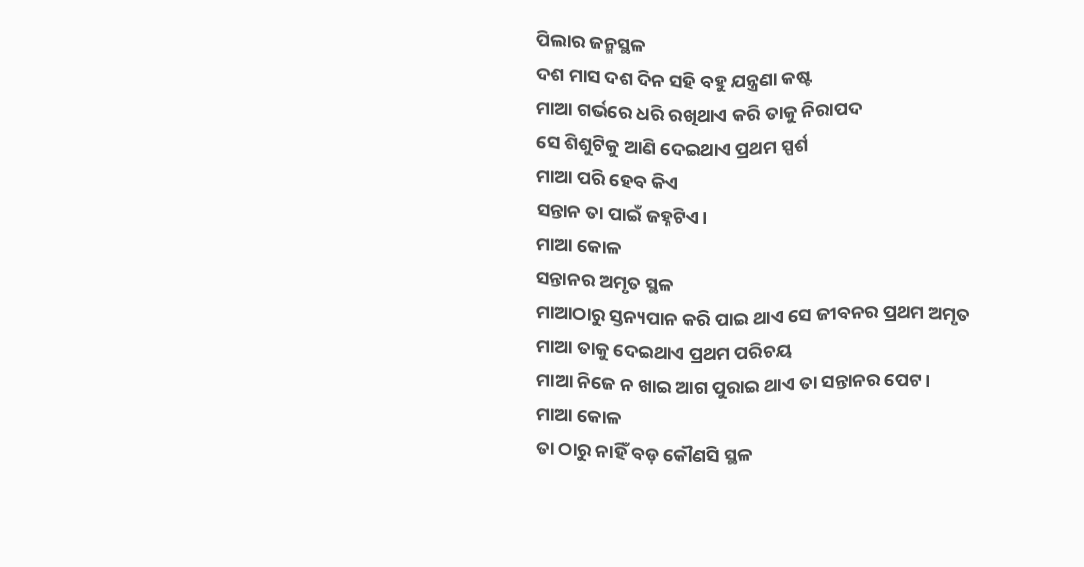ପିଲାର ଜନ୍ମସ୍ଥଳ
ଦଶ ମାସ ଦଶ ଦିନ ସହି ବହୁ ଯନ୍ତ୍ରଣା କଷ୍ଟ
ମାଆ ଗର୍ଭରେ ଧରି ରଖିଥାଏ କରି ତାକୁ ନିରାପଦ
ସେ ଶିଶୁଟିକୁ ଆଣି ଦେଇଥାଏ ପ୍ରଥମ ସ୍ପର୍ଶ
ମାଆ ପରି ହେବ କିଏ
ସନ୍ତାନ ତା ପାଇଁ ଜହ୍ନଟିଏ।
ମାଆ କୋଳ
ସନ୍ତାନର ଅମୃତ ସ୍ଥଳ
ମାଆଠାରୁ ସ୍ତନ୍ୟପାନ କରି ପାଇ ଥାଏ ସେ ଜୀବନର ପ୍ରଥମ ଅମୃତ
ମାଆ ତାକୁ ଦେଇଥାଏ ପ୍ରଥମ ପରିଚୟ
ମାଆ ନିଜେ ନ ଖାଇ ଆଗ ପୁରାଇ ଥାଏ ତା ସନ୍ତାନର ପେଟ।
ମାଆ କୋଳ
ତା ଠାରୁ ନାହିଁ ବଡ଼ କୌଣସି ସ୍ଥଳ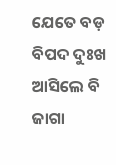ଯେତେ ବଡ଼ ବିପଦ ଦୁଃଖ
ଆସିଲେ ବି ଜାଗା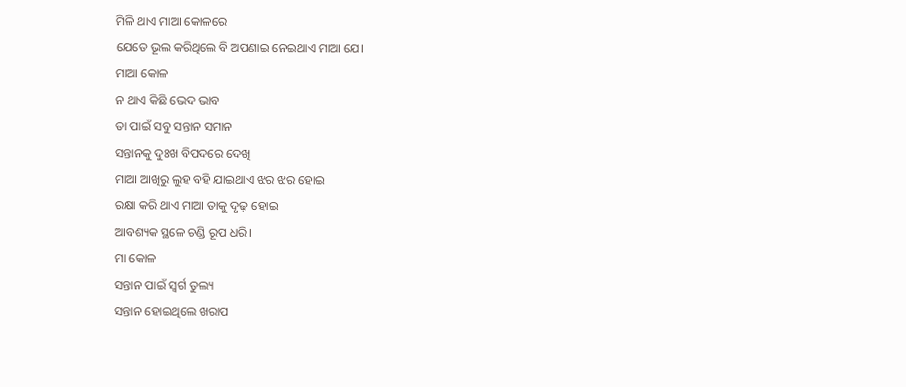ମିଳି ଥାଏ ମାଆ କୋଳରେ
ଯେତେ ଭୂଲ କରିଥିଲେ ବି ଅପଣାଇ ନେଇଥାଏ ମାଆ ଯେ।
ମାଆ କୋଳ
ନ ଥାଏ କିଛି ଭେଦ ଭାବ
ତା ପାଇଁ ସବୁ ସନ୍ତାନ ସମାନ
ସନ୍ତାନକୁ ଦୁଃଖ ବିପଦରେ ଦେଖି
ମାଆ ଆଖିରୁ ଲୁହ ବହି ଯାଇଥାଏ ଝର ଝର ହୋଇ
ରକ୍ଷା କରି ଥାଏ ମାଆ ତାକୁ ଦୃଢ଼ ହୋଇ
ଆବଶ୍ୟକ ସ୍ଥଳେ ଚଣ୍ଡି ରୂପ ଧରି।
ମା କୋଳ
ସନ୍ତାନ ପାଇଁ ସ୍ୱର୍ଗ ତୁଲ୍ୟ
ସନ୍ତାନ ହୋଇଥିଲେ ଖରାପ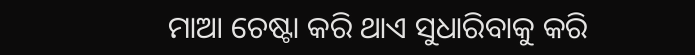ମାଆ ଚେଷ୍ଟା କରି ଥାଏ ସୁଧାରିବାକୁ କରି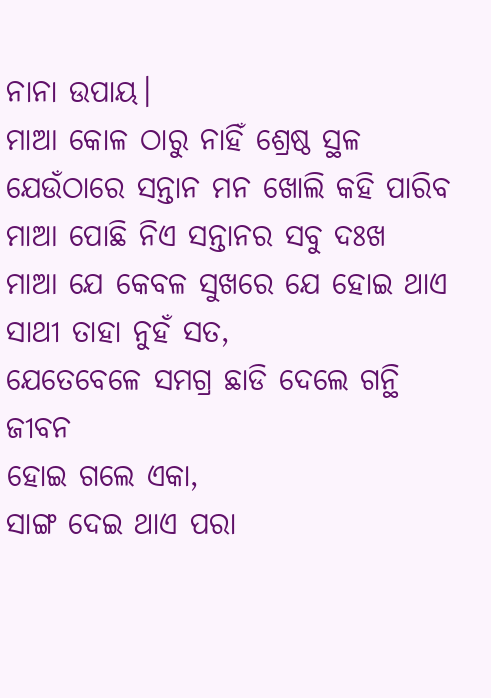ନାନା ଉପାୟ।
ମାଆ କୋଳ ଠାରୁ ନାହିଁ ଶ୍ରେଷ୍ଠ ସ୍ଥଳ
ଯେଉଁଠାରେ ସନ୍ତାନ ମନ ଖୋଲି କହି ପାରିବ
ମାଆ ପୋଛି ନିଏ ସନ୍ତାନର ସବୁ ଦଃଖ
ମାଆ ଯେ କେବଳ ସୁଖରେ ଯେ ହୋଇ ଥାଏ ସାଥୀ ତାହା ନୁହଁ ସତ,
ଯେତେବେଳେ ସମଗ୍ର ଛାଡି ଦେଲେ ଗନ୍ଥି ଜୀବନ
ହୋଇ ଗଲେ ଏକା,
ସାଙ୍ଗ ଦେଇ ଥାଏ ପରା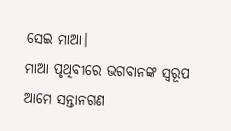ସେଇ ମାଆ।
ମାଆ ପୃଥିବୀରେ ଭଗବାନଙ୍କ ସ୍ୱରୂପ
ଆମେ ସନ୍ତାନଗଣ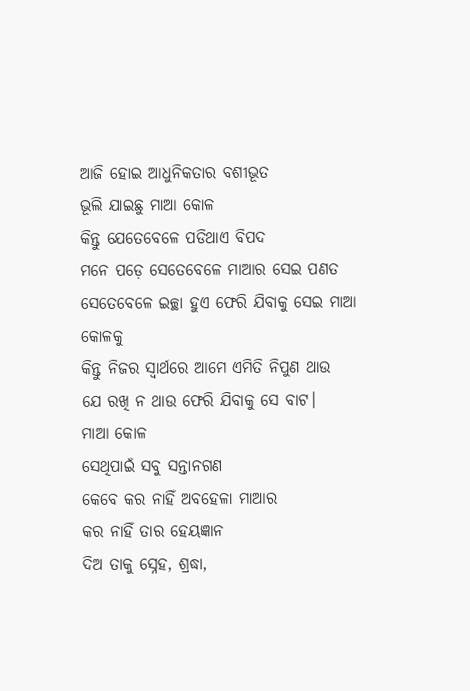ଆଜି ହୋଇ ଆଧୁନିକତାର ବଶୀଭୂତ
ଭୂଲି ଯାଇଛୁ ମାଆ କୋଳ
କିନ୍ତୁ ଯେତେବେଳେ ପଡିଥାଏ ବିପଦ
ମନେ ପଡ଼େ ସେତେବେଳେ ମାଆର ସେଇ ପଣତ
ସେତେବେଳେ ଇଚ୍ଛା ହୁଏ ଫେରି ଯିବାକୁ ସେଇ ମାଆ କୋଳକୁ
କିନ୍ତୁ ନିଜର ସ୍ୱାର୍ଥରେ ଆମେ ଏମିତି ନିପୁଣ ଥାଉ
ଯେ ରଖି ନ ଥାଉ ଫେରି ଯିବାକୁ ସେ ବାଟ।
ମାଆ କୋଳ
ସେଥିପାଇଁ ସବୁ ସନ୍ତାନଗଣ
କେବେ କର ନାହିଁ ଅବହେଳା ମାଆର
କର ନାହିଁ ତାର ହେୟଜ୍ଞାନ
ଦିଅ ତାକୁ ସ୍ନେହ, ଶ୍ରଦ୍ଧା,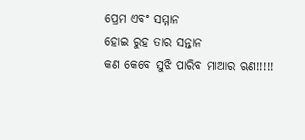ପ୍ରେମ ଏବଂ ସମ୍ମାନ
ହୋଇ ରୁହ ତାର ସନ୍ତାନ
କଣ କେବେ ସୁଝି ପାରିବ ମାଆର ଋଣ!!!!!